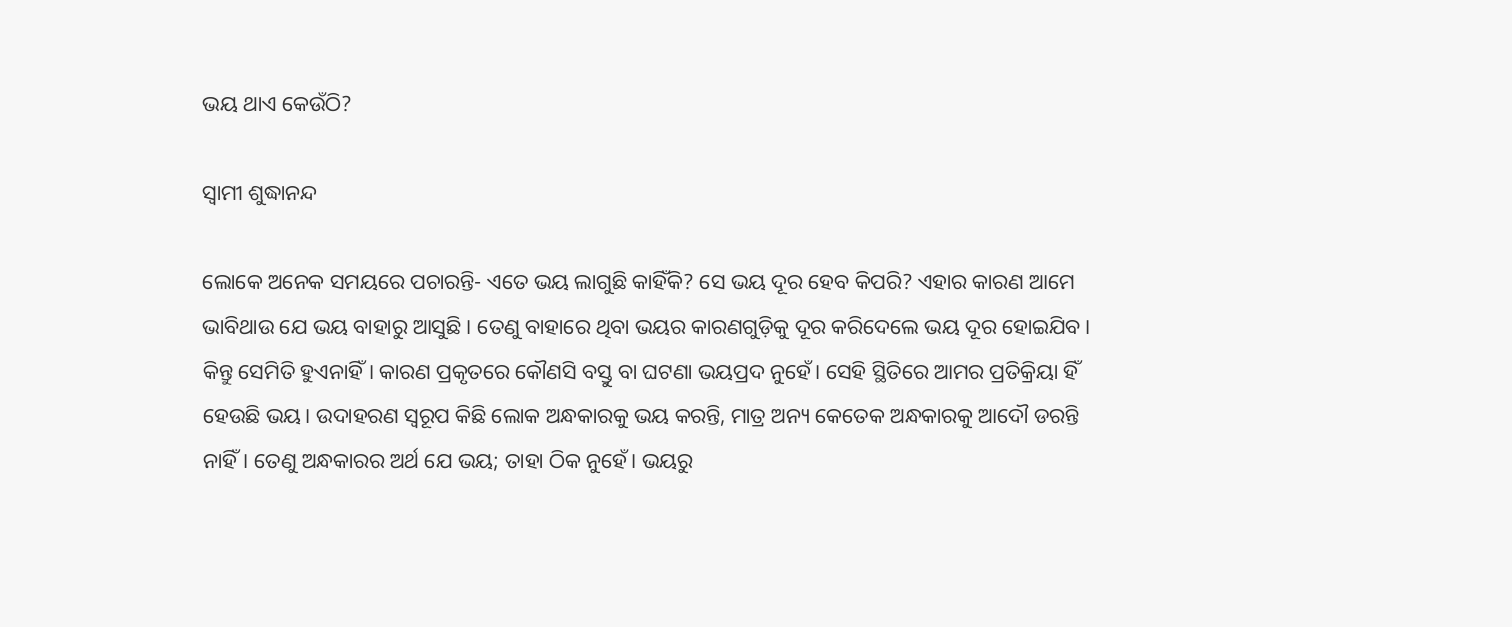ଭୟ ଥାଏ କେଉଁଠି?

ସ୍ୱାମୀ ଶୁଦ୍ଧାନନ୍ଦ

ଲୋକେ ଅନେକ ସମୟରେ ପଚାରନ୍ତି- ଏତେ ଭୟ ଲାଗୁଛି କାହିଁକି? ସେ ଭୟ ଦୂର ହେବ କିପରି? ଏହାର କାରଣ ଆମେ ଭାବିଥାଉ ଯେ ଭୟ ବାହାରୁ ଆସୁଛି। ତେଣୁ ବାହାରେ ଥିବା ଭୟର କାରଣଗୁଡ଼ିକୁ ଦୂର କରିଦେଲେ ଭୟ ଦୂର ହୋଇଯିବ। କିନ୍ତୁ ସେମିତି ହୁଏନାହିଁ। କାରଣ ପ୍ରକୃତରେ କୌଣସି ବସ୍ତୁ ବା ଘଟଣା ଭୟପ୍ରଦ ନୁହେଁ। ସେହି ସ୍ଥିତିରେ ଆମର ପ୍ରତିକ୍ରିୟା ହିଁ ହେଉଛି ଭୟ। ଉଦାହରଣ ସ୍ବରୂପ କିଛି ଲୋକ ଅନ୍ଧକାରକୁ ଭୟ କରନ୍ତି, ମାତ୍ର ଅନ୍ୟ କେତେକ ଅନ୍ଧକାରକୁ ଆଦୌ ଡରନ୍ତି ନାହିଁ। ତେଣୁ ଅନ୍ଧକାରର ଅର୍ଥ ଯେ ଭୟ; ତାହା ଠିକ ନୁହେଁ। ଭୟରୁ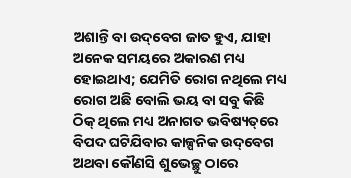ଅଶାନ୍ତି ବା ଉଦ୍‌ବେଗ ଜାତ ହୁଏ, ଯାହା ଅନେକ ସମୟରେ ଅକାରଣ ମଧ୍ୟ ହୋଇଥାଏ; ଯେମିତି ରୋଗ ନଥିଲେ ମଧ୍ୟ ରୋଗ ଅଛି ବୋଲି ଭୟ ବା ସବୁ କିଛି ଠିକ୍‌ ଥିଲେ ମଧ୍ୟ ଅନାଗତ ଭବିଷ୍ୟତ୍‌ରେ ବିପଦ ଘଟିଯିବାର କାଳ୍ପନିକ ଉଦ୍‌ବେଗ ଅଥବା କୌଣସି ଶୁଭେଚ୍ଛୁ ଠାରେ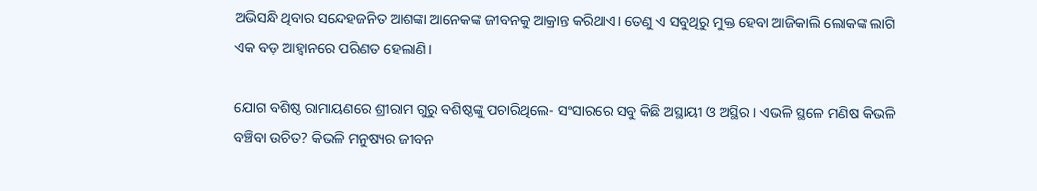ଅଭିସନ୍ଧି ଥିବାର ସନ୍ଦେହଜନିତ ଆଶଙ୍କା ଆନେକଙ୍କ ଜୀବନକୁ ଆକ୍ରାନ୍ତ କରିଥାଏ। ତେଣୁ ଏ ସବୁଥିରୁ ମୁକ୍ତ ହେବା ଆଜିକାଲି ଲୋକଙ୍କ ଲାଗି ଏକ ବଡ଼ ଆହ୍ବାନରେ ପରିଣତ ହେଲାଣି।

ଯୋଗ ବଶିଷ୍ଠ ରାମାୟଣରେ ଶ୍ରୀରାମ ଗୁରୁ ବଶିଷ୍ଠଙ୍କୁ ପଚାରିଥିଲେ- ସଂସାରରେ ସବୁ କିଛି ଅସ୍ଥାୟୀ ଓ ଅସ୍ଥିର। ଏଭଳି ସ୍ଥଳେ ମଣିଷ କିଭଳି ବଞ୍ଚିବା ଉଚିତ? କିଭଳି ମନୁଷ୍ୟର ଜୀବନ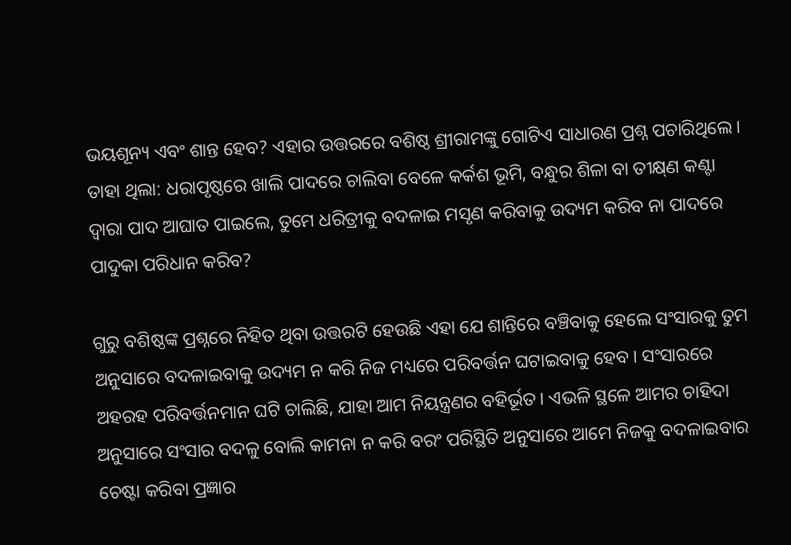ଭୟଶୂନ୍ୟ ଏବଂ ଶାନ୍ତ ହେବ? ଏହାର ଉତ୍ତରରେ ବଶିଷ୍ଠ ଶ୍ରୀରାମଙ୍କୁ ଗୋଟିଏ ସାଧାରଣ ପ୍ରଶ୍ନ ପଚାରିଥିଲେ। ତାହା ଥିଲା: ଧରାପୃଷ୍ଠରେ ଖାଲି ପାଦରେ ଚାଲିବା ବେଳେ କର୍କଶ ଭୂମି, ବନ୍ଧୁର ଶିଳା ବା ତୀକ୍ଷ୍‌ଣ କଣ୍ଟା ଦ୍ବାରା ପାଦ ଆଘାତ ପାଇଲେ, ତୁମେ ଧରିତ୍ରୀକୁ ବଦଳାଇ ମସୃଣ କରି‌ବାକୁ ଉଦ୍ୟମ କରିବ ନା ପାଦରେ ପାଦୁକା ପରିଧାନ କରିବ?

ଗୁରୁ ବଶିଷ୍ଠଙ୍କ ପ୍ରଶ୍ନରେ ନିହିତ ଥିବା ଉତ୍ତରଟି ହେଉଛି ଏହା ଯେ ଶାନ୍ତିରେ ବଞ୍ଚିବାକୁ ହେଲେ ସଂସାରକୁ ତୁମ ଅନୁସାରେ ବଦଳାଇବାକୁ ଉଦ୍ୟମ ନ କରି ନିଜ ମଧ୍ୟରେ ପରିବର୍ତ୍ତନ ଘଟାଇବାକୁ ହେବ। ସଂସାରରେ ଅହରହ ପରିବର୍ତ୍ତନମାନ ଘଟି ଚାଲିଛି, ଯାହା ଆମ ନିୟନ୍ତ୍ରଣର ବହିର୍ଭୂତ। ଏଭଳି ସ୍ଥଳେ ଆମର ଚାହିଦା ଅନୁସାରେ ସଂସାର ବଦଳୁ ବୋଲି କାମନା ନ କରି ବରଂ ପରିସ୍ଥିତି ଅନୁସାରେ ଆମେ ନିଜକୁ ବଦଳାଇବାର ଚେଷ୍ଟା କରିବା ପ୍ରଜ୍ଞାର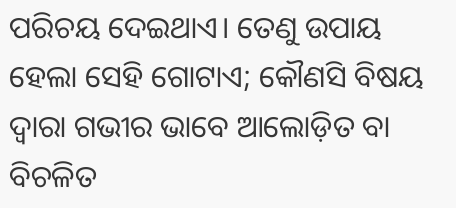ପରିଚୟ ଦେଇଥାଏ। ତେଣୁ ଉପାୟ ହେଲା ସେହି ଗୋଟାଏ; କୌଣସି ବିଷୟ ଦ୍ବାରା ଗଭୀର ଭାବେ ଆଲୋଡ଼ିତ ବା ବିଚଳିତ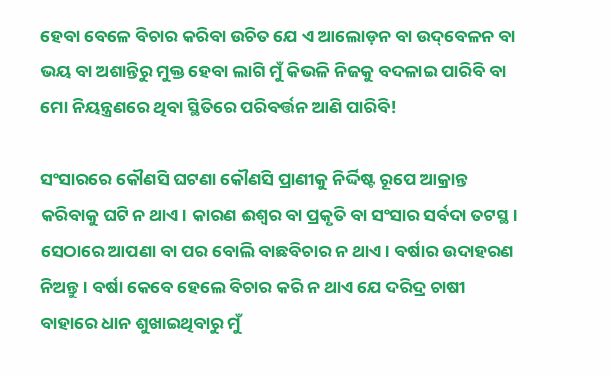ହେବା ବେଳେ ବିଚାର କରିବା ଉଚିତ ଯେ ଏ ଆଲୋଡ଼ନ ବା ଉଦ୍‌ବେଳନ ବା ଭୟ ବା ଅଶାନ୍ତିରୁ ମୁକ୍ତ ହେବା ଲାଗି ମୁଁ କିଭଳି ନିଜକୁ ବଦଳାଇ ପାରିବି ବା ମୋ ନିୟନ୍ତ୍ରଣରେ ଥିବା ସ୍ଥିତିରେ ପରିବର୍ତ୍ତନ ଆଣି ପାରିବି!

ସଂସାରରେ କୌଣସି ଘଟଣା କୌଣସି ପ୍ରାଣୀକୁ ନିର୍ଦ୍ଦିଷ୍ଟ ରୂପେ ଆକ୍ରାନ୍ତ କରିବାକୁ ଘଟି ନ ଥାଏ। କାରଣ ଈଶ୍ବର ବା ପ୍ରକୃତି ବା ସଂସାର ସର୍ବଦା ତଟସ୍ଥ। ସେଠାରେ ଆପଣା ବା ପର ବୋଲି ବାଛବିଚାର ନ ଥାଏ। ବର୍ଷାର ଉଦାହରଣ ନିଅନ୍ତୁ। ବର୍ଷା କେବେ ହେଲେ ବିଚାର କରି ନ ଥାଏ ଯେ ଦରିଦ୍ର ଚାଷୀ ବାହାରେ ଧାନ ଶୁଖାଇଥିବାରୁ ମୁଁ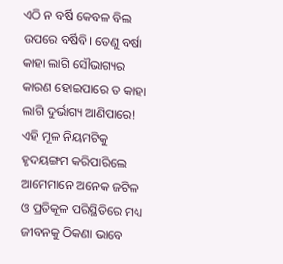ଏଠି ନ ବର୍ଷି କେବଳ ବିଲ ଉପରେ ବର୍ଷିବି। ତେଣୁ ବର୍ଷା କାହା ଲାଗି ସୌଭାଗ୍ୟର କାରଣ ହୋଇପାରେ ତ କାହା ଲାଗି ଦୁର୍ଭାଗ୍ୟ ଆଣିପାରେ! ଏହି ମୂଳ ନିୟମଟିକୁ ହୃଦୟଙ୍ଗମ କରିପାରିଲେ ଆମେମାନେ ଅନେକ ଜଟିଳ ଓ ପ୍ରତିକୂଳ ପରିସ୍ଥିତିରେ ମଧ୍ୟ ଜୀବନକୁ ଠିକଣା ଭାବେ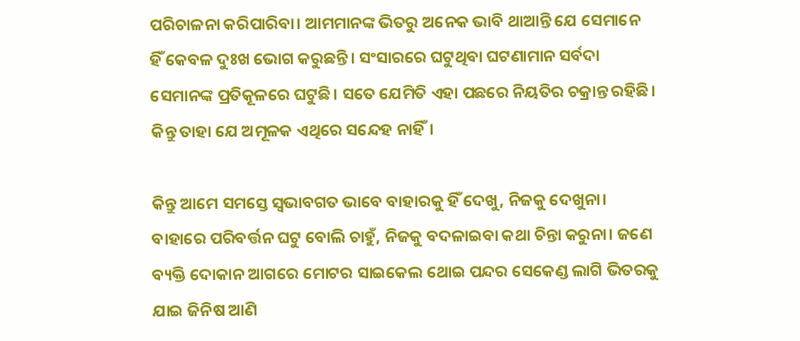ପରିଚାଳନା କରିପାରିବା। ଆମମାନଙ୍କ ଭିତରୁ ଅନେକ ଭାବି ଥାଆନ୍ତି ଯେ ସେମାନେ ହିଁ ‌କେବଳ ଦୁଃଖ ଭୋଗ କରୁଛନ୍ତି। ସଂସାରରେ ଘଟୁଥିବା ଘଟଣାମାନ ସର୍ବଦା ସେମାନଙ୍କ ପ୍ରତିକୂଳରେ ଘଟୁଛି। ସତେ ଯେମିତି ଏହା ପଛରେ ନିୟତିର ଚକ୍ରାନ୍ତ ରହିଛି। କିନ୍ତୁ ତାହା ଯେ ଅମୂଳକ ଏଥିରେ ସନ୍ଦେହ ନାହିଁ।

କିନ୍ତୁ ଆମେ ସମସ୍ତେ ସ୍ବଭାବଗତ ଭାବେ ବାହାରକୁ ହିଁ ଦେଖୁ, ନିଜକୁ ଦେଖୁନା। ବାହାରେ ପରିବର୍ତ୍ତନ ଘଟୁ ବୋଲି ଚାହୁଁ, ନିଜକୁ ବଦଳାଇବା କଥା ଚିନ୍ତା କରୁନା। ଜଣେ ବ୍ୟକ୍ତି ଦୋକାନ ଆଗରେ ମୋଟର ସାଇକେଲ ଥୋଇ ପନ୍ଦର ସେକେଣ୍ଡ ଲାଗି ଭିତରକୁ ଯାଇ ଜିନିଷ ଆଣି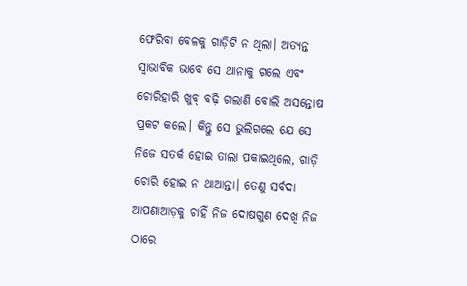ଫେରିବା ବେ‌ଳକୁ ଗାଡ଼ିଟି ନ ଥିଲା। ଅତ୍ୟନ୍ତ ସ୍ବାଭାବିକ ଭାବେ ସେ ଥାନାକୁ ଗଲେ ଏବଂ ଚୋରିହାରି ଖୁବ୍‌ ବଢ଼ି ଗଲାଣି ବୋଲି ଅସନ୍ତୋଷ ପ୍ରକଟ କଲେ। କିନ୍ତୁ ସେ ଭୁଲିଗଲେ‌ ଯେ ସେ ନିଜେ ସତର୍କ ହୋଇ ତାଲା ପକାଇଥିଲେ, ଗାଡ଼ି ଚୋରି ହୋଇ ନ ଥାଆନ୍ତା। ତେଣୁ ସର୍ବଦା ଆପଣାଆଡ଼କୁ ଚାହିଁ ନିଜ ଦୋଷଗୁଣ ଦେଖି ନିଜ ଠାରେ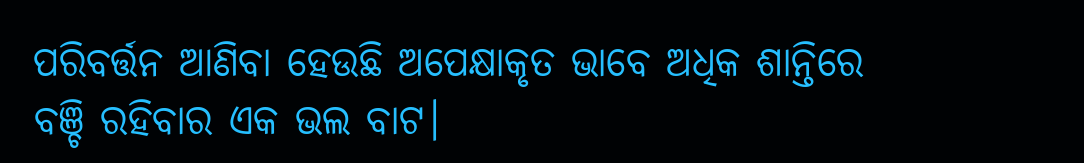ପରିବର୍ତ୍ତନ ଆଣିବା ହେଉଛି ଅପେକ୍ଷାକୃତ ଭାବେ ଅଧିକ ଶାନ୍ତିରେ ବଞ୍ଚି ରହିବାର ଏକ ଭଲ ବାଟ।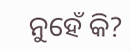ନୁହେଁ କି?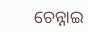ଚେନ୍ନାଇ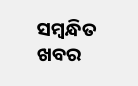ସମ୍ବନ୍ଧିତ ଖବର